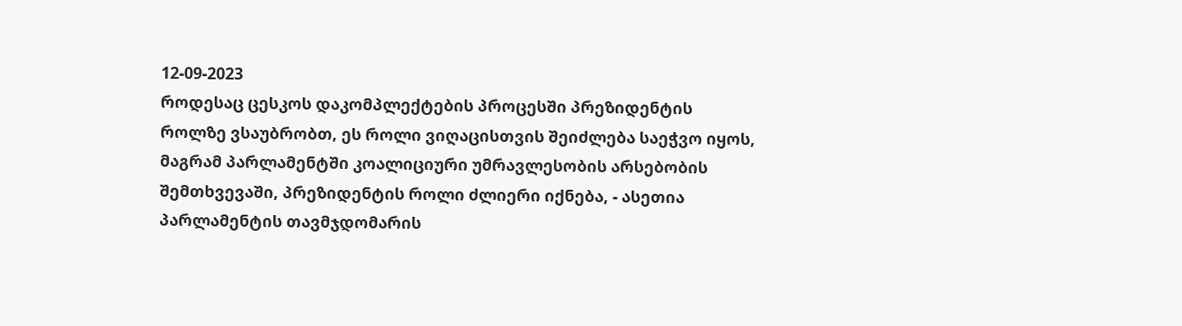12-09-2023
როდესაც ცესკოს დაკომპლექტების პროცესში პრეზიდენტის როლზე ვსაუბრობთ, ეს როლი ვიღაცისთვის შეიძლება საეჭვო იყოს, მაგრამ პარლამენტში კოალიციური უმრავლესობის არსებობის შემთხვევაში, პრეზიდენტის როლი ძლიერი იქნება, - ასეთია პარლამენტის თავმჯდომარის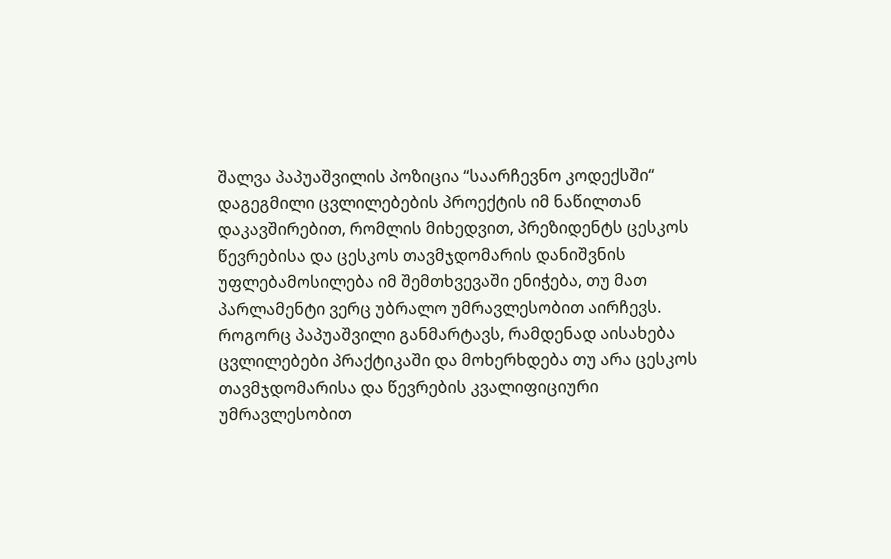შალვა პაპუაშვილის პოზიცია “საარჩევნო კოდექსში“ დაგეგმილი ცვლილებების პროექტის იმ ნაწილთან დაკავშირებით, რომლის მიხედვით, პრეზიდენტს ცესკოს წევრებისა და ცესკოს თავმჯდომარის დანიშვნის უფლებამოსილება იმ შემთხვევაში ენიჭება, თუ მათ პარლამენტი ვერც უბრალო უმრავლესობით აირჩევს.
როგორც პაპუაშვილი განმარტავს, რამდენად აისახება ცვლილებები პრაქტიკაში და მოხერხდება თუ არა ცესკოს თავმჯდომარისა და წევრების კვალიფიციური უმრავლესობით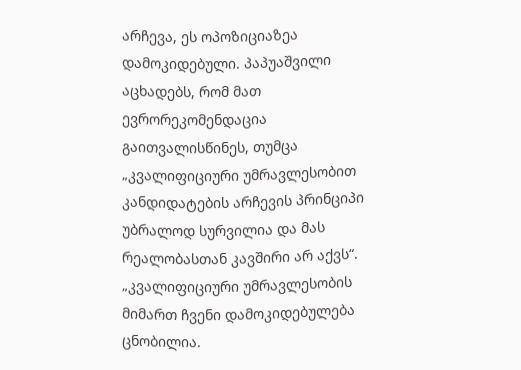არჩევა, ეს ოპოზიციაზეა დამოკიდებული. პაპუაშვილი აცხადებს, რომ მათ ევრორეკომენდაცია გაითვალისწინეს, თუმცა „კვალიფიციური უმრავლესობით კანდიდატების არჩევის პრინციპი უბრალოდ სურვილია და მას რეალობასთან კავშირი არ აქვს“.
„კვალიფიციური უმრავლესობის მიმართ ჩვენი დამოკიდებულება ცნობილია.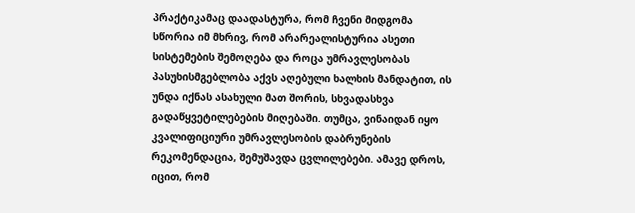პრაქტიკამაც დაადასტურა, რომ ჩვენი მიდგომა სწორია იმ მხრივ, რომ არარეალისტურია ასეთი სისტემების შემოღება და როცა უმრავლესობას პასუხისმგებლობა აქვს აღებული ხალხის მანდატით, ის უნდა იქნას ასახული მათ შორის, სხვადასხვა გადაწყვეტილებების მიღებაში. თუმცა, ვინაიდან იყო კვალიფიციური უმრავლესობის დაბრუნების რეკომენდაცია, შემუშავდა ცვლილებები. ამავე დროს, იცით, რომ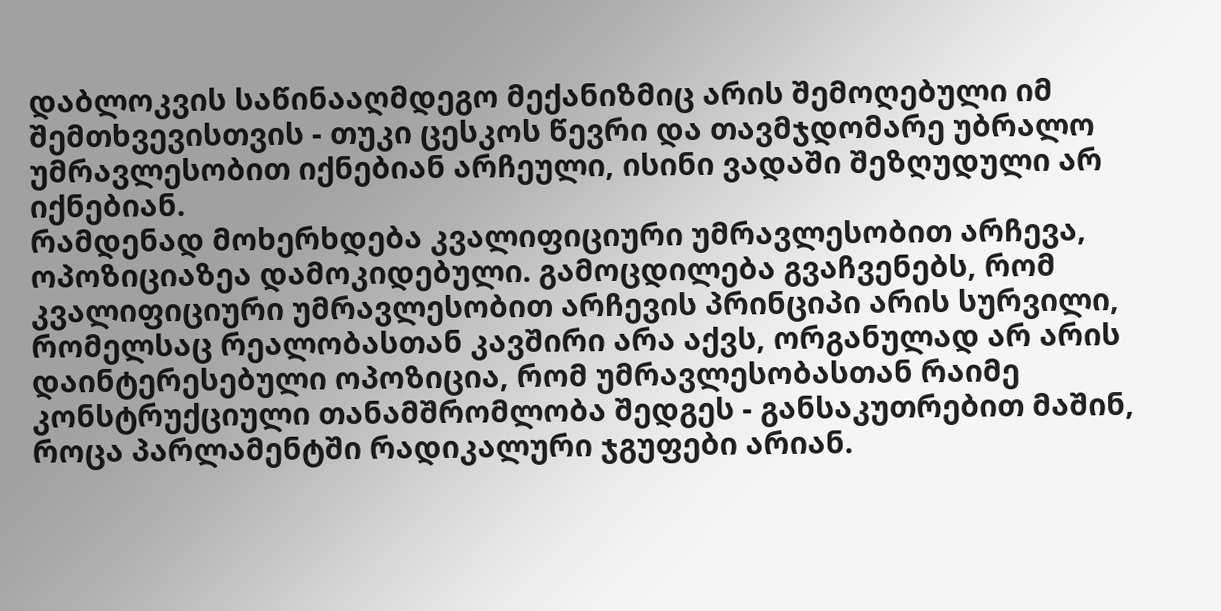დაბლოკვის საწინააღმდეგო მექანიზმიც არის შემოღებული იმ შემთხვევისთვის - თუკი ცესკოს წევრი და თავმჯდომარე უბრალო უმრავლესობით იქნებიან არჩეული, ისინი ვადაში შეზღუდული არ იქნებიან.
რამდენად მოხერხდება კვალიფიციური უმრავლესობით არჩევა, ოპოზიციაზეა დამოკიდებული. გამოცდილება გვაჩვენებს, რომ კვალიფიციური უმრავლესობით არჩევის პრინციპი არის სურვილი, რომელსაც რეალობასთან კავშირი არა აქვს, ორგანულად არ არის დაინტერესებული ოპოზიცია, რომ უმრავლესობასთან რაიმე კონსტრუქციული თანამშრომლობა შედგეს - განსაკუთრებით მაშინ, როცა პარლამენტში რადიკალური ჯგუფები არიან.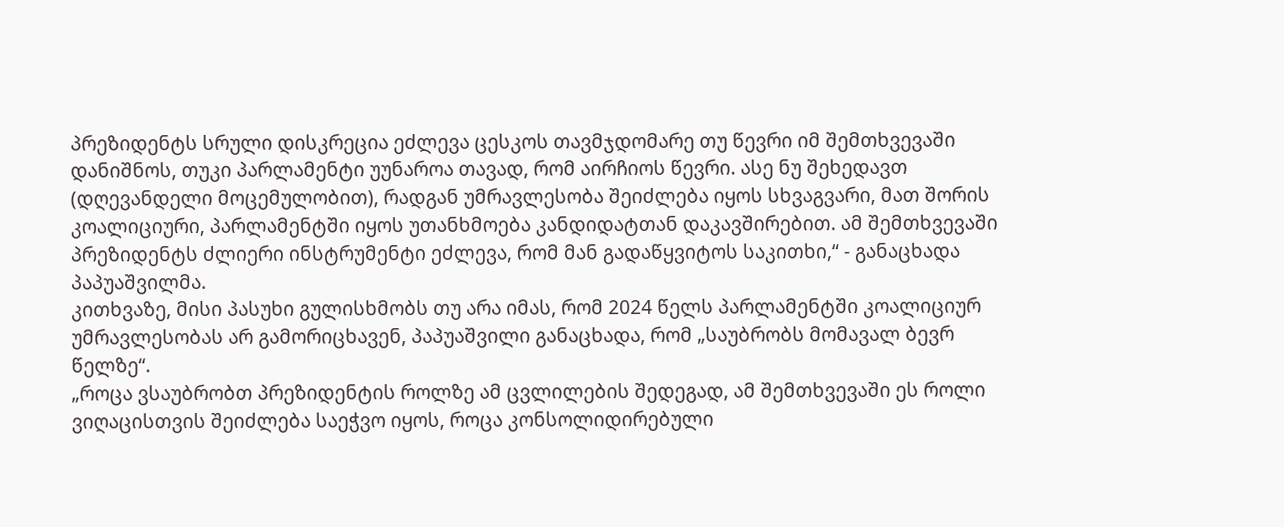პრეზიდენტს სრული დისკრეცია ეძლევა ცესკოს თავმჯდომარე თუ წევრი იმ შემთხვევაში დანიშნოს, თუკი პარლამენტი უუნაროა თავად, რომ აირჩიოს წევრი. ასე ნუ შეხედავთ (დღევანდელი მოცემულობით), რადგან უმრავლესობა შეიძლება იყოს სხვაგვარი, მათ შორის კოალიციური, პარლამენტში იყოს უთანხმოება კანდიდატთან დაკავშირებით. ამ შემთხვევაში პრეზიდენტს ძლიერი ინსტრუმენტი ეძლევა, რომ მან გადაწყვიტოს საკითხი,“ - განაცხადა პაპუაშვილმა.
კითხვაზე, მისი პასუხი გულისხმობს თუ არა იმას, რომ 2024 წელს პარლამენტში კოალიციურ უმრავლესობას არ გამორიცხავენ, პაპუაშვილი განაცხადა, რომ „საუბრობს მომავალ ბევრ წელზე“.
„როცა ვსაუბრობთ პრეზიდენტის როლზე ამ ცვლილების შედეგად, ამ შემთხვევაში ეს როლი ვიღაცისთვის შეიძლება საეჭვო იყოს, როცა კონსოლიდირებული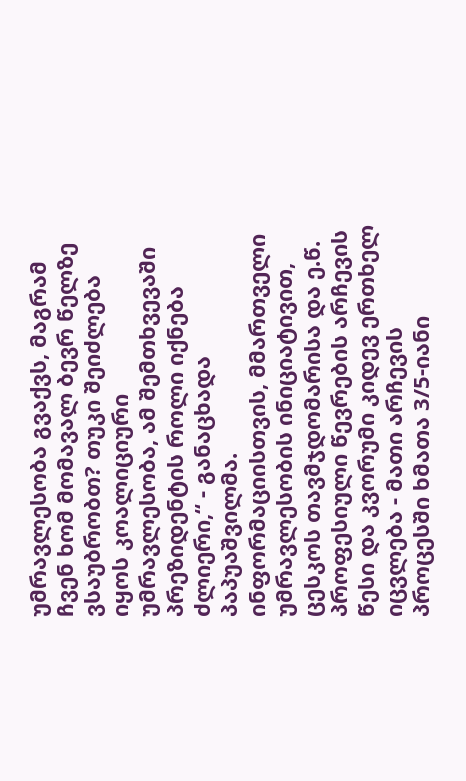უმრავლესობა გვაქვს, მაგრამ ჩვენ ხომ მომავალ ბევრ წელზე ვსაუბრობთ? თუკი შეიძლება იყოს კოალიციური უმრავლესობა, ამ შემთხვევაში პრეზიდენტის როლი იქნება ძლიერი,“ - განაცხადა პაპუაშვილმა.
ინფორმაციისთვის, მმართველი უმრავლესობის ინიციატივით, ცესკოს თავმჯდომარისა და ე.წ. პროფესიული წევრების არჩევის წესი და კვორუმი კიდევ ერთხელ იცვლება - მათი არჩევის პროცესში ხმათა 3/5-იანი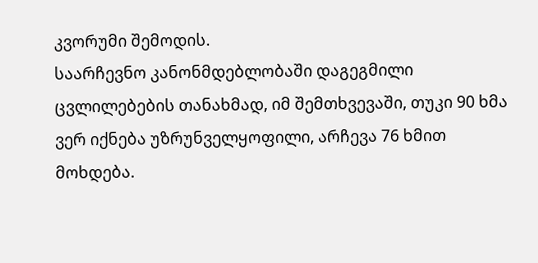კვორუმი შემოდის.
საარჩევნო კანონმდებლობაში დაგეგმილი ცვლილებების თანახმად, იმ შემთხვევაში, თუკი 90 ხმა ვერ იქნება უზრუნველყოფილი, არჩევა 76 ხმით მოხდება.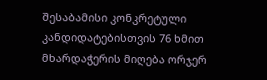შესაბამისი კონკრეტული კანდიდატებისთვის 76 ხმით მხარდაჭერის მიღება ორჯერ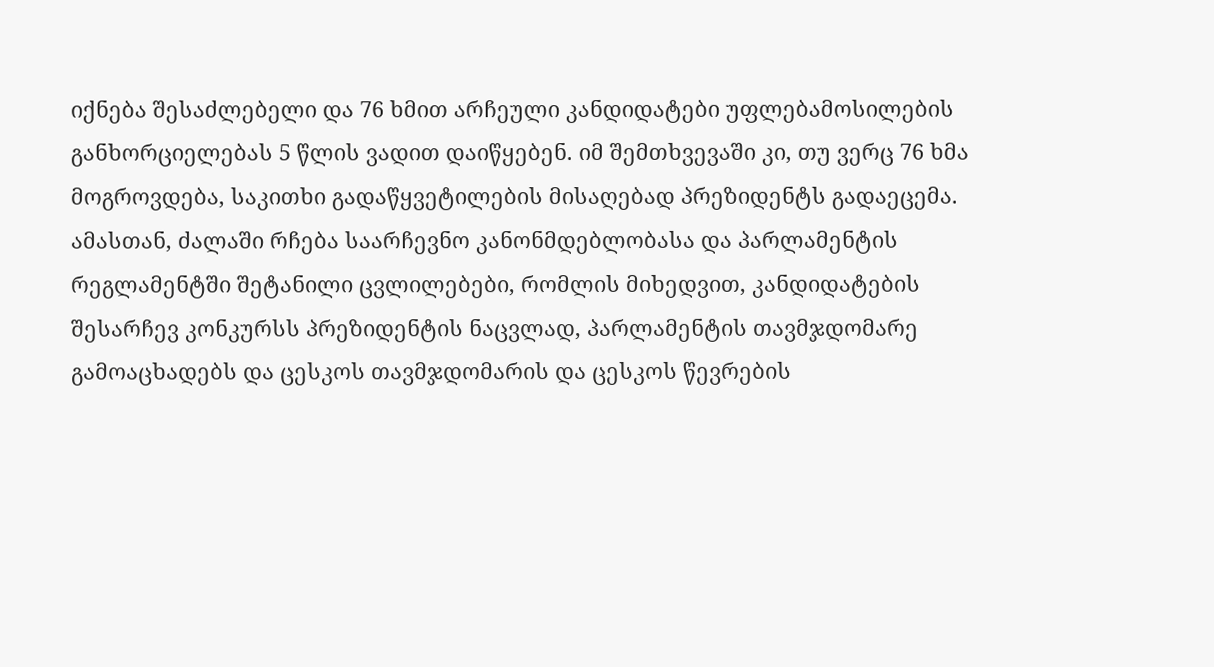იქნება შესაძლებელი და 76 ხმით არჩეული კანდიდატები უფლებამოსილების განხორციელებას 5 წლის ვადით დაიწყებენ. იმ შემთხვევაში კი, თუ ვერც 76 ხმა მოგროვდება, საკითხი გადაწყვეტილების მისაღებად პრეზიდენტს გადაეცემა.
ამასთან, ძალაში რჩება საარჩევნო კანონმდებლობასა და პარლამენტის რეგლამენტში შეტანილი ცვლილებები, რომლის მიხედვით, კანდიდატების შესარჩევ კონკურსს პრეზიდენტის ნაცვლად, პარლამენტის თავმჯდომარე გამოაცხადებს და ცესკოს თავმჯდომარის და ცესკოს წევრების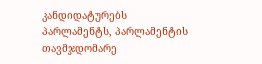კანდიდატურებს პარლამენტს, პარლამენტის თავმჯდომარე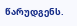წარუდგენს.